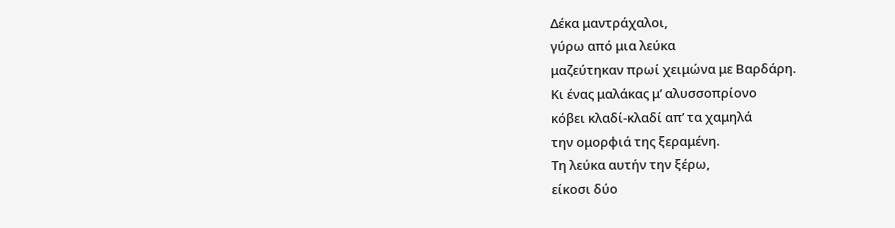Δέκα μαντράχαλοι,
γύρω από μια λεύκα
μαζεύτηκαν πρωί χειμώνα με Βαρδάρη.
Κι ένας μαλάκας μ’ αλυσσοπρίονο
κόβει κλαδί-κλαδί απ’ τα χαμηλά
την ομορφιά της ξεραμένη.
Τη λεύκα αυτήν την ξέρω,
είκοσι δύο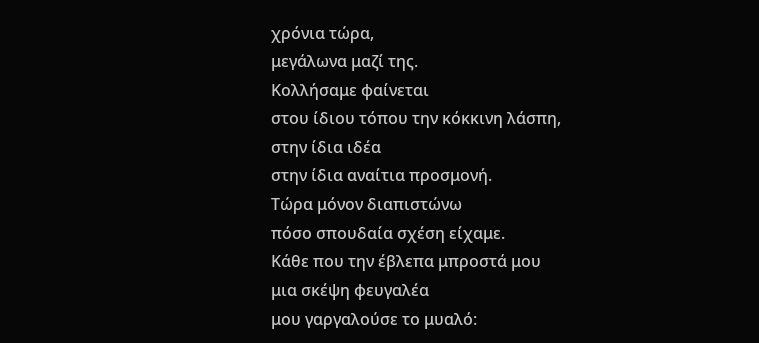χρόνια τώρα,
μεγάλωνα μαζί της.
Κολλήσαμε φαίνεται
στου ίδιου τόπου την κόκκινη λάσπη,
στην ίδια ιδέα
στην ίδια αναίτια προσμονή.
Τώρα μόνον διαπιστώνω
πόσο σπουδαία σχέση είχαμε.
Κάθε που την έβλεπα μπροστά μου
μια σκέψη φευγαλέα
μου γαργαλούσε το μυαλό: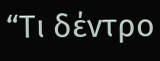“Τι δέντρο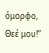όμορφο, Θεέ μου!”